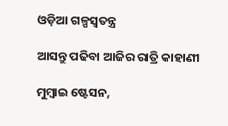ଓଡ଼ିଆ ଗଳ୍ପସ୍ୱତନ୍ତ୍ର

ଆସନ୍ତୁ ପଢିବା ଆଜିର ରାତ୍ରି କାହାଣୀ

ମୁମ୍ବାଇ ଷ୍ଟେସନ,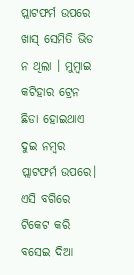ପ୍ଲାଟଫର୍ମ ଉପରେ ଖାସ୍ ସେମିତି ଭିଡ ନ ଥିଲା । ମୁମ୍ବାଇ କଟିହାର ଟ୍ରେନ ଛିଡା ହୋଇଥାଏ ଦୁଇ ନମ୍ବର ପ୍ଲାଟଫର୍ମ ଉପରେ।
ଏସି ବଗିରେ ଟିକେଟ କରି ବସେଇ ଦିଆ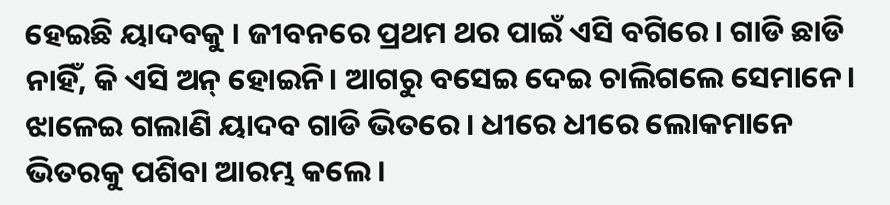ହେଇଛି ୟାଦବକୁ । ଜୀବନରେ ପ୍ରଥମ ଥର ପାଇଁ ଏସି ବଗିରେ। ଗାଡି ଛାଡି ନାହିଁ, କି ଏସି ଅନ୍ ହୋଇନି। ଆଗରୁ ବସେଇ ଦେଇ ଚାଲିଗଲେ ସେମାନେ। ଝାଳେଇ ଗଲାଣି ୟାଦବ ଗାଡି ଭିତରେ। ଧୀରେ ଧୀରେ ଲୋକମାନେ ଭିତରକୁ ପଶିବା ଆରମ୍ଭ କଲେ।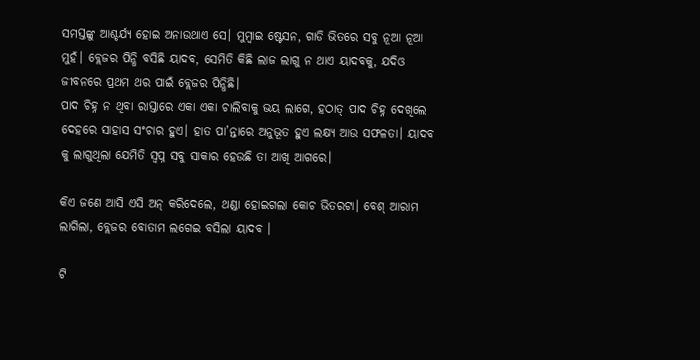ସମସ୍ତଙ୍କୁ ଆଶ୍ଚର୍ଯ୍ୟ ହୋଇ ଅନାଉଥାଏ ସେ। ମୁମ୍ବାଇ ଷ୍ଟେସନ, ଗାଡି ଭିତରେ ସବୁ ନୂଆ ନୂଆ ମୁହଁ। ବ୍ଲେଜର ପିନ୍ଧି ବସିଛି ୟାଦବ, ସେମିତି କିଛି ଲାଜ ଲାଗୁ ନ ଥାଏ ୟାଦବକୁ, ଯଦିଓ ଜୀବନରେ ପ୍ରଥମ ଥର ପାଇଁ ବ୍ଲେଜର ପିନ୍ଧିଛି।
ପାଦ ଚିହ୍ନ ନ ଥିବା ରାସ୍ତାରେ ଏକା ଏକା ଚାଲିବାକୁ ଭୟ ଲାଗେ, ହଠାତ୍ ପାଦ ଚିହ୍ନ ଦେଖିଲେ ଦେହରେ ସାହାସ ସଂଚାର ହୁଏ। ହାତ ପା’ନ୍ତାରେ ଅନୁଭୂତ ହୁଏ ଲକ୍ଷ୍ୟ ଆଉ ସଫଳତା। ୟାଦବ କୁ ଲାଗୁଥିଲା ଯେମିତି ସ୍ବପ୍ନ ସବୁ ସାକାର ହେଉଛି ତା ଆଖି ଆଗରେ।

କିଏ ଜଣେ ଆସି ଏସି ଅନ୍ କରିଦେଲେ, ଥଣ୍ଡା ହୋଇଗଲା କୋଚ ଭିତରଟା। ବେଶ୍ ଆରାମ ଲାଗିଲା, ବ୍ଲେଜର ବୋତାମ ଲଗେଇ ବସିଲା ୟାଦବ ।

ଟି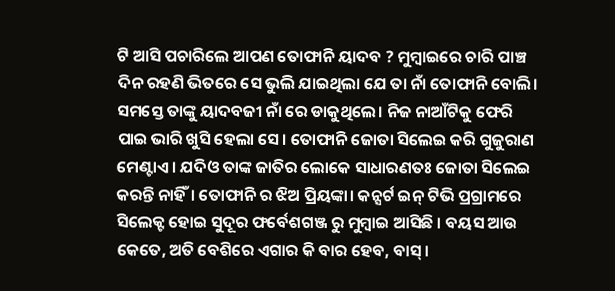ଟି ଆସି ପଚାରିଲେ ଆପଣ ତୋଫାନି ୟାଦବ ? ମୁମ୍ବାଇରେ ଚାରି ପାଞ୍ଚ ଦିନ ରହଣି ଭିତରେ ସେ ଭୁଲି ଯାଇଥିଲା ଯେ ତା ନାଁ ତୋଫାନି ବୋଲି। ସମସ୍ତେ ତାଙ୍କୁ ୟାଦବଜୀ ନାଁ ରେ ଡାକୁଥିଲେ। ନିଜ ନାଆଁଟିକୁ ଫେରି ପାଇ ଭାରି ଖୁସି ହେଲା ସେ। ତୋଫାନି ଜୋତା ସିଲେଇ କରି ଗୁଜୁରାଣ ମେଣ୍ଟାଏ । ଯଦିଓ ତାଙ୍କ ଜାତିର ଲୋକେ ସାଧାରଣତଃ ଜୋତା ସିଲେଇ କରନ୍ତି ନାହିଁ। ତୋଫାନି ର ଝିଅ ପ୍ରିୟଙ୍କା। କନ୍ସର୍ଟ ଇନ୍ ଟିଭି ପ୍ରଗ୍ରାମରେ ସିଲେକ୍ଟ ହୋଇ ସୁଦୂର ଫର୍ବେଶଗଞ୍ଜ ରୁ ମୁମ୍ବାଇ ଆସିଛି । ବୟସ ଆଉ କେତେ, ଅତି ବେଶିରେ ଏଗାର କି ବାର ହେବ, ବାସ୍।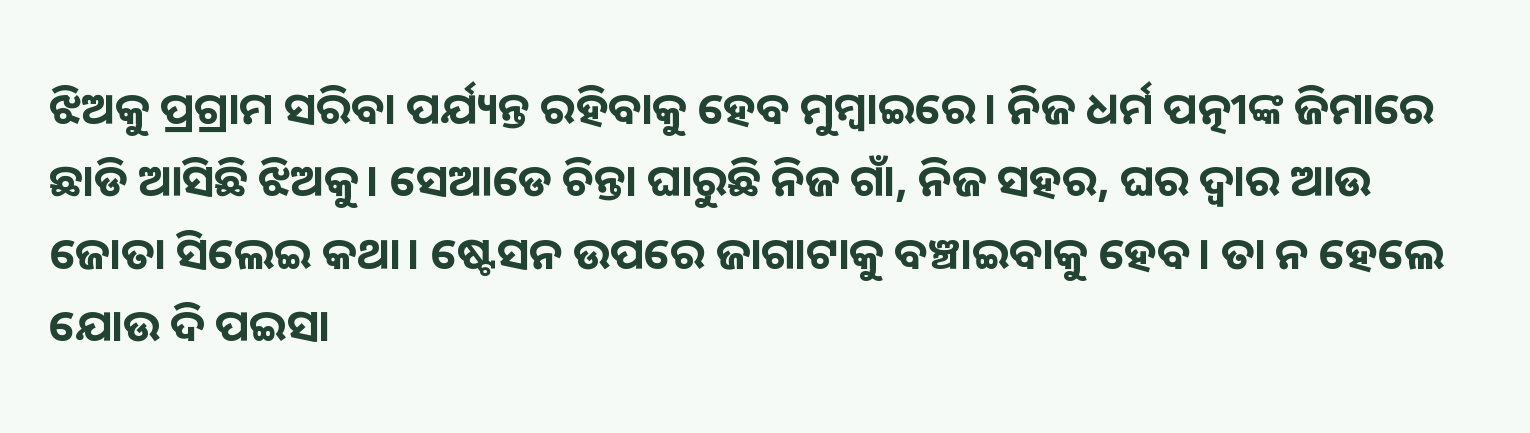ଝିଅକୁ ପ୍ରଗ୍ରାମ ସରିବା ପର୍ଯ୍ୟନ୍ତ ରହିବାକୁ ହେବ ମୁମ୍ବାଇରେ। ନିଜ ଧର୍ମ ପତ୍ନୀଙ୍କ ଜିମାରେ ଛାଡି ଆସିଛି ଝିଅକୁ। ସେଆଡେ ଚିନ୍ତା ଘାରୁଛି ନିଜ ଗାଁ, ନିଜ ସହର, ଘର ଦ୍ବାର ଆଉ ଜୋତା ସିଲେଇ କଥା। ଷ୍ଟେସନ ଉପରେ ଜାଗାଟାକୁ ବଞ୍ଚାଇବାକୁ ହେବ। ତା ନ ହେଲେ ଯୋଉ ଦି ପଇସା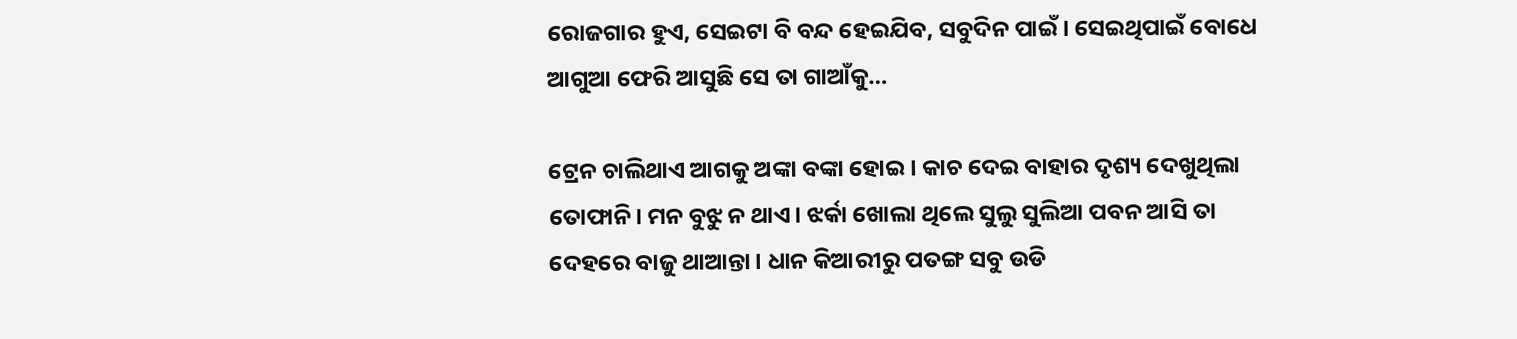ରୋଜଗାର ହୁଏ, ସେଇଟା ବି ବନ୍ଦ ହେଇଯିବ, ସବୁଦିନ ପାଇଁ। ସେଇଥିପାଇଁ ବୋଧେ ଆଗୁଆ ଫେରି ଆସୁଛି ସେ ତା ଗାଆଁକୁ…

ଟ୍ରେନ ଚାଲିଥାଏ ଆଗକୁ ଅଙ୍କା ବଙ୍କା ହୋଇ। କାଚ ଦେଇ ବାହାର ଦୃଶ୍ୟ ଦେଖୁଥିଲା ତୋଫାନି। ମନ ବୁଝୁ ନ ଥାଏ। ଝର୍କା ଖୋଲା ଥିଲେ ସୁଲୁ ସୁଲିଆ ପବନ ଆସି ତା ଦେହରେ ବାଜୁ ଥାଆନ୍ତା। ଧାନ କିଆରୀରୁ ପତଙ୍ଗ ସବୁ ଉଡି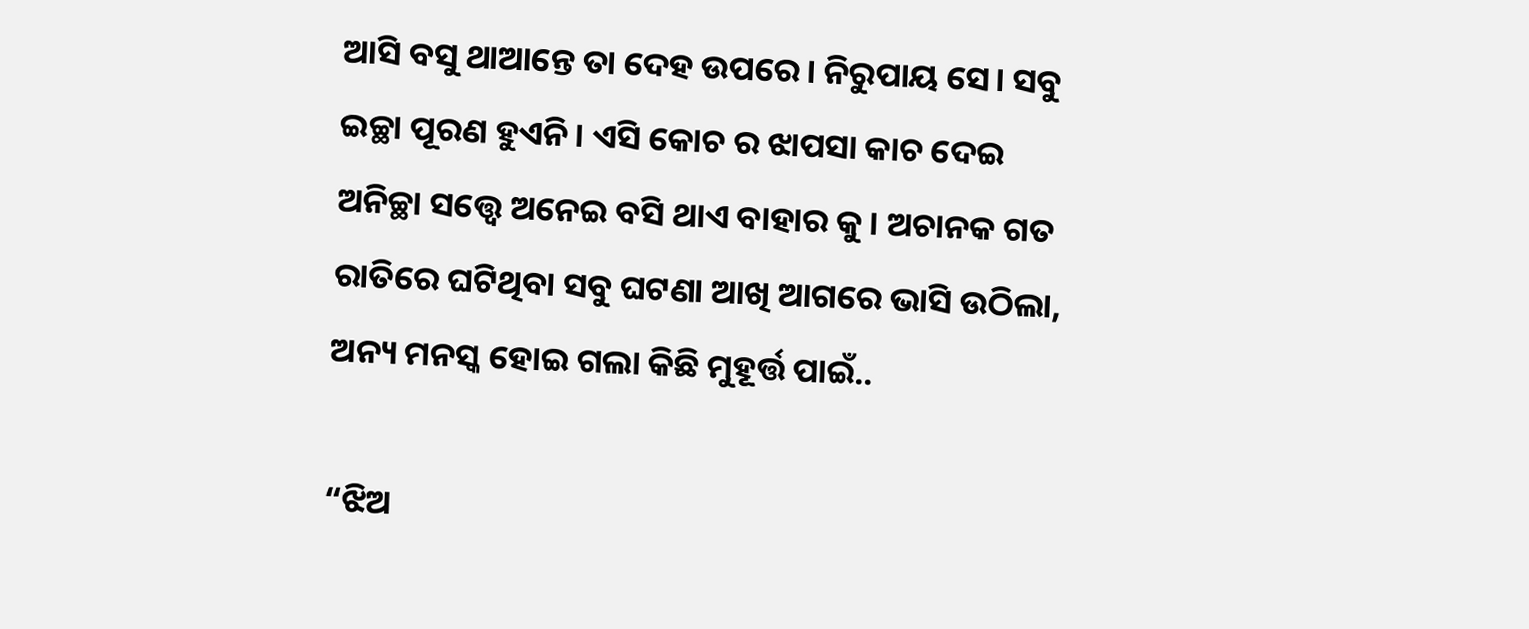ଆସି ବସୁ ଥାଆନ୍ତେ ତା ଦେହ ଉପରେ। ନିରୁପାୟ ସେ। ସବୁ ଇଚ୍ଛା ପୂରଣ ହୁଏନି। ଏସି କୋଚ ର ଝାପସା କାଚ ଦେଇ ଅନିଚ୍ଛା ସତ୍ତ୍ୱେ ଅନେଇ ବସି ଥାଏ ବାହାର କୁ। ଅଚାନକ ଗତ ରାତିରେ ଘଟିଥିବା ସବୁ ଘଟଣା ଆଖି ଆଗରେ ଭାସି ଉଠିଲା, ଅନ୍ୟ ମନସ୍କ ହୋଇ ଗଲା କିଛି ମୁହୂର୍ତ୍ତ ପାଇଁ..

“ଝିଅ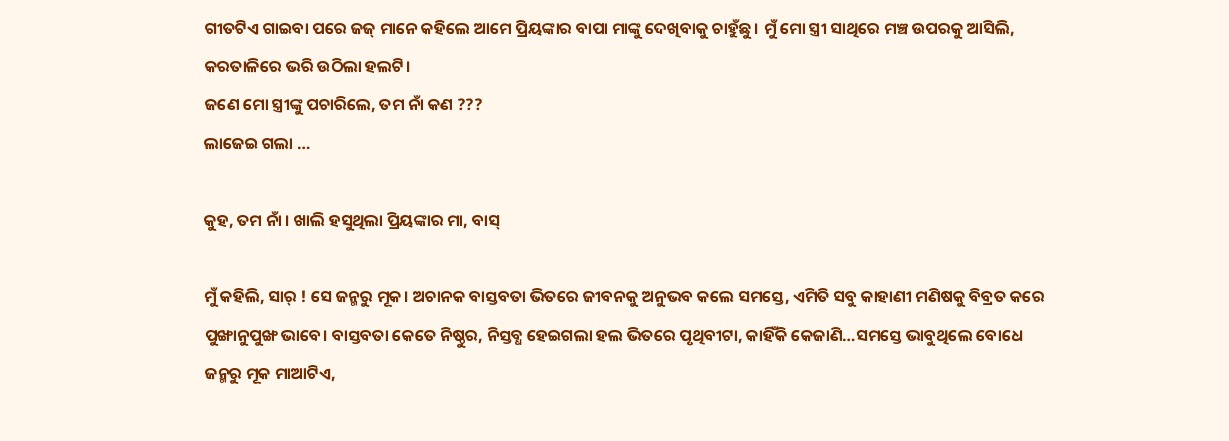ଗୀତଟିଏ ଗାଇବା ପରେ ଜଜ୍ ମାନେ କହିଲେ ଆମେ ପ୍ରିୟଙ୍କାର ବାପା ମାଙ୍କୁ ଦେଖିବାକୁ ଚାହୁଁଛୁ। ମୁଁ ମୋ ସ୍ତ୍ରୀ ସାଥିରେ ମଞ୍ଚ ଉପରକୁ ଆସିଲି, କରତାଳିରେ ଭରି ଉଠିଲା ହଲଟି।
ଜଣେ ମୋ ସ୍ତ୍ରୀଙ୍କୁ ପଚାରିଲେ, ତମ ନାଁ କଣ ???
ଲାଜେଇ ଗଲା …

କୁହ, ତମ ନାଁ । ଖାଲି ହସୁଥିଲା ପ୍ରିୟଙ୍କାର ମା, ବାସ୍

ମୁଁ କହିଲି, ସାର୍ ! ସେ ଜନ୍ମରୁ ମୂକ। ଅଚାନକ ବାସ୍ତବତା ଭିତରେ ଜୀବନକୁ ଅନୁଭବ କଲେ ସମସ୍ତେ, ଏମିତି ସବୁ କାହାଣୀ ମଣିଷକୁ ବିବ୍ରତ କରେ ପୁଙ୍ଖାନୁପୁଙ୍ଖ ଭାବେ। ବାସ୍ତବତା କେତେ ନିଷ୍ଠୁର, ନିସ୍ତବ୍ଧ ହେଇଗଲା ହଲ ଭିତରେ ପୃଥିବୀଟା, କାହିଁକି କେଜାଣି…ସମସ୍ତେ ଭାବୁଥିଲେ ବୋଧେ ଜନ୍ମରୁ ମୂକ ମାଆଟିଏ,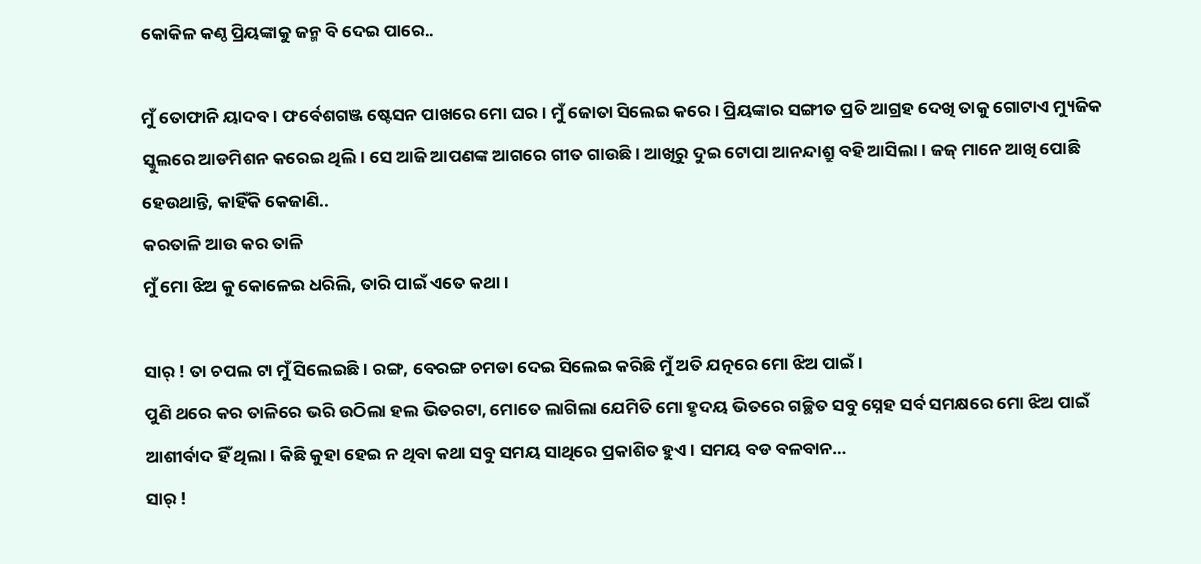କୋକିଳ କଣ୍ଠ ପ୍ରିୟଙ୍କାକୁ ଜନ୍ମ ବି ଦେଇ ପାରେ..

ମୁଁ ତୋଫାନି ୟାଦବ। ଫର୍ବେଶଗଞ୍ଜ ଷ୍ଟେସନ ପାଖରେ ମୋ ଘର। ମୁଁ ଜୋତା ସିଲେଇ କରେ। ପ୍ରିୟଙ୍କାର ସଙ୍ଗୀତ ପ୍ରତି ଆଗ୍ରହ ଦେଖି ତାକୁ ଗୋଟାଏ ମ୍ୟୁଜିକ ସ୍କୁଲରେ ଆଡମିଶନ କରେଇ ଥିଲି। ସେ ଆଜି ଆପଣଙ୍କ ଆଗରେ ଗୀତ ଗାଉଛି। ଆଖିରୁ ଦୁଇ ଟୋପା ଆନନ୍ଦାଶ୍ରୁ ବହି ଆସିଲା। ଜଜ୍ ମାନେ ଆଖି ପୋଛି ହେଉଥାନ୍ତି, କାହିଁକି କେଜାଣି..
କରତାଳି ଆଉ କର ତାଳି
ମୁଁ ମୋ ଝିଅ କୁ କୋଳେଇ ଧରିଲି, ତାରି ପାଇଁ ଏତେ କଥା।

ସାର୍ ! ତା ଚପଲ ଟା ମୁଁ ସିଲେଇଛି। ରଙ୍ଗ, ବେରଙ୍ଗ ଚମଡା ଦେଇ ସିଲେଇ କରିଛି ମୁଁ ଅତି ଯତ୍ନରେ ମୋ ଝିଅ ପାଇଁ।
ପୁଣି ଥରେ କର ତାଳିରେ ଭରି ଉଠିଲା ହଲ ଭିତରଟା, ମୋତେ ଲାଗିଲା ଯେମିତି ମୋ ହୃଦୟ ଭିତରେ ଗଚ୍ଛିତ ସବୁ ସ୍ନେହ ସର୍ବ ସମକ୍ଷରେ ମୋ ଝିଅ ପାଇଁ ଆଶୀର୍ବାଦ ହିଁ ଥିଲା। କିଛି କୁହା ହେଇ ନ ଥିବା କଥା ସବୁ ସମୟ ସାଥିରେ ପ୍ରକାଶିତ ହୁଏ। ସମୟ ବଡ ବଳବାନ…
ସାର୍ !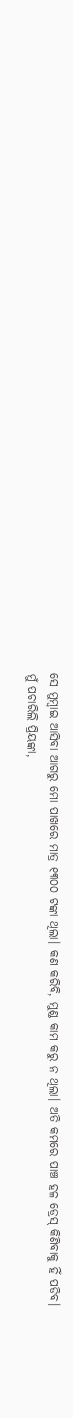ସେ ମୁମ୍ବାଇ ଆସିବା ଆଗରୁ ମୋ ପାଖରେ ମାତ୍ର ୧୩୦୦ ଟଙ୍କା ଥିଲା। କଣ କରିବି, ମୁଣ୍ଡ କାମ କରୁ ନ ଥିଲା। ଅତି କମରେ ପାଞ୍ଚ ହଳ ଡ୍ରେସ୍ କିଣିବାକୁ ହିଁ ପଡିବ।
ମୁଁ ପଚାରିଲି ପ୍ରିୟଙ୍କା,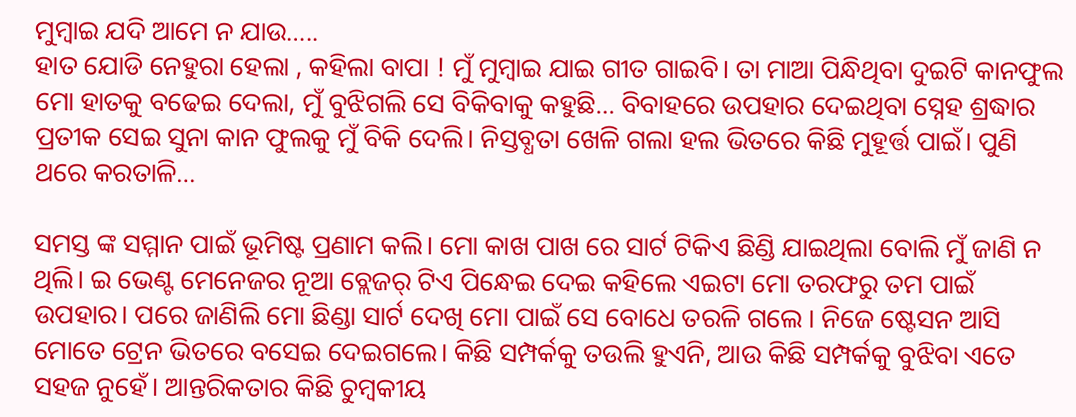ମୁମ୍ବାଇ ଯଦି ଆମେ ନ ଯାଉ…..
ହାତ ଯୋଡି ନେହୁରା ହେଲା , କହିଲା ବାପା ! ମୁଁ ମୁମ୍ବାଇ ଯାଇ ଗୀତ ଗାଇବି। ତା ମାଆ ପିନ୍ଧିଥିବା ଦୁଇଟି କାନଫୁଲ ମୋ ହାତକୁ ବଢେଇ ଦେଲା, ମୁଁ ବୁଝିଗଲି ସେ ବିକିବାକୁ କହୁଛି… ବିବାହରେ ଉପହାର ଦେଇଥିବା ସ୍ନେହ ଶ୍ରଦ୍ଧାର ପ୍ରତୀକ ସେଇ ସୁନା କାନ ଫୁଲକୁ ମୁଁ ବିକି ଦେଲି। ନିସ୍ତବ୍ଧତା ଖେଳି ଗଲା ହଲ ଭିତରେ କିଛି ମୁହୂର୍ତ୍ତ ପାଇଁ। ପୁଣି ଥରେ କରତାଳି…

ସମସ୍ତ ଙ୍କ ସମ୍ମାନ ପାଇଁ ଭୂମିଷ୍ଟ ପ୍ରଣାମ କଲି। ମୋ କାଖ ପାଖ ରେ ସାର୍ଟ ଟିକିଏ ଛିଣ୍ଡି ଯାଇଥିଲା ବୋଲି ମୁଁ ଜାଣି ନ ଥିଲି। ଇ ଭେଣ୍ଟ ମେନେଜର ନୂଆ ବ୍ଲେଜର୍ ଟିଏ ପିନ୍ଧେଇ ଦେଇ କହିଲେ ଏଇଟା ମୋ ତରଫରୁ ତମ ପାଇଁ ଉପହାର। ପରେ ଜାଣିଲି ମୋ ଛିଣ୍ଡା ସାର୍ଟ ଦେଖି ମୋ ପାଇଁ ସେ ବୋଧେ ତରଳି ଗଲେ । ନିଜେ ଷ୍ଟେସନ ଆସି ମୋତେ ଟ୍ରେନ ଭିତରେ ବସେଇ ଦେଇଗଲେ। କିଛି ସମ୍ପର୍କକୁ ତଉଲି ହୁଏନି, ଆଉ କିଛି ସମ୍ପର୍କକୁ ବୁଝିବା ଏତେ ସହଜ ନୁହେଁ। ଆନ୍ତରିକତାର କିଛି ଚୁମ୍ବକୀୟ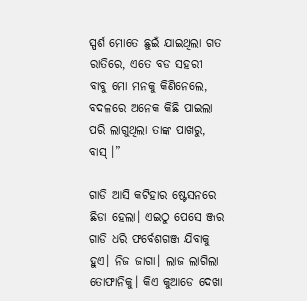ସ୍ପର୍ଶ ମୋତେ ଛୁଇଁ ଯାଇଥିଲା ଗତ ରାତିରେ, ଏତେ ବଡ ସହରୀ ବାବୁ ମୋ ମନକୁ କିଣିନେଲେ, ବଦଳରେ ଅନେକ କିଛି ପାଇଲା ପରି ଲାଗୁଥିଲା ତାଙ୍କ ପାଖରୁ, ବାସ୍ ।”

ଗାଡି ଆସି କଟିହାର ଷ୍ଟେସନରେ ଛିଡା ହେଲା। ଏଇଠୁ ପେସେ ଞ୍ଜର ଗାଡି ଧରି ଫର୍ବେଶଗଞ୍ଜ ଯିବାକୁ ହୁଏ। ନିଜ ଜାଗା। ଲାଜ ଲାଗିଲା ତୋଫାନିକୁ। କିଏ କୁଆଡେ ଦେଖା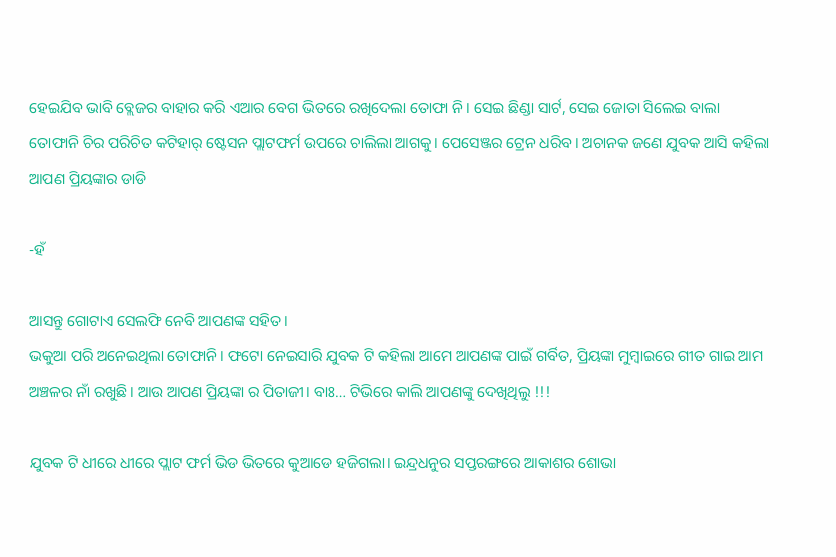ହେଇଯିବ ଭାବି ବ୍ଲେଜର ବାହାର କରି ଏଆର ବେଗ ଭିତରେ ରଖିଦେଲା ତୋଫା ନି। ସେଇ ଛିଣ୍ଡା ସାର୍ଟ, ସେଇ ଜୋତା ସିଲେଇ ବାଲା ତୋଫାନି ଚିର ପରିଚିତ କଟିହାର୍ ଷ୍ଟେସନ ପ୍ଲାଟଫର୍ମ ଉପରେ ଚାଲିଲା ଆଗକୁ। ପେସେଞ୍ଜର ଟ୍ରେନ ଧରିବ। ଅଚାନକ ଜଣେ ଯୁବକ ଆସି କହିଲା ଆପଣ ପ୍ରିୟଙ୍କାର ଡାଡି

-ହଁ

ଆସନ୍ତୁ ଗୋଟାଏ ସେଲଫି ନେବି ଆପଣଙ୍କ ସହିତ।
ଭକୁଆ ପରି ଅନେଇଥିଲା ତୋଫାନି। ଫଟୋ ନେଇସାରି ଯୁବକ ଟି କହିଲା ଆମେ ଆପଣଙ୍କ ପାଇଁ ଗର୍ବିତ, ପ୍ରିୟଙ୍କା ମୁମ୍ବାଇରେ ଗୀତ ଗାଇ ଆମ ଅଞ୍ଚଳର ନାଁ ରଖୁଛି। ଆଉ ଆପଣ ପ୍ରିୟଙ୍କା ର ପିତାଜୀ। ବାଃ… ଟିଭିରେ କାଲି ଆପଣଙ୍କୁ ଦେଖିଥିଲୁ !!!

ଯୁବକ ଟି ଧୀରେ ଧୀରେ ପ୍ଲାଟ ଫର୍ମ ଭିଡ ଭିତରେ କୁଆଡେ ହଜିଗଲା। ଇନ୍ଦ୍ରଧନୁର ସପ୍ତରଙ୍ଗରେ ଆକାଶର ଶୋଭା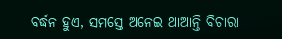ବର୍ଦ୍ଧନ ହୁଏ, ସମସ୍ତେ ଅନେଇ ଥାଆନ୍ତି ବିଚାରା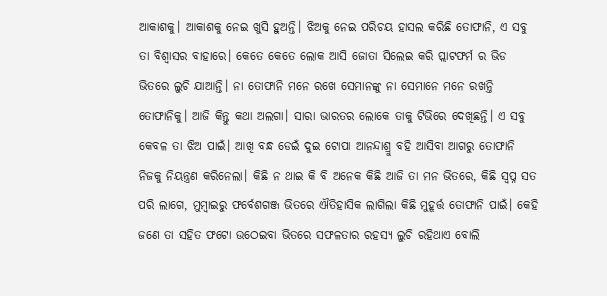ଆକାଶକୁ। ଆକାଶକୁ ନେଇ ଖୁସି ହୁଅନ୍ତି। ଝିଅକୁ ନେଇ ପରିଚୟ ହାସଲ କରିଛି ତୋଫାନି, ଏ ସବୁ ତା ବିଶ୍ବାସର ବାହାରେ। କେତେ କେତେ ଲୋକ ଆସି ଜୋତା ସିଲେଇ କରି ପ୍ଲାଟଫର୍ମ ର ଭିଡ ଭିତରେ ଲୁଚି ଯାଆନ୍ତି। ନା ତୋଫାନି ମନେ ରଖେ ସେମାନଙ୍କୁ ନା ସେମାନେ ମନେ ରଖନ୍ତି ତୋଫାନିକୁ। ଆଜି କିନ୍ତୁ କଥା ଅଲଗା। ସାରା ଭାରତର ଲୋକେ ତାକୁ ଟିଭିରେ ଦେଖିଛନ୍ତି। ଏ ସବୁ କେବଳ ତା ଝିଅ ପାଇଁ। ଆଖି ବନ୍ଧ ଡେଇଁ ଦୁଇ ଟୋପା ଆନନ୍ଦାଶ୍ରୁ ବହି ଆସିବା ଆଗରୁ ତୋଫାନି ନିଜକୁ ନିୟନ୍ତ୍ରଣ କରିନେଲା। କିଛି ନ ଥାଇ କି ବି ଅନେକ କିଛି ଆଜି ତା ମନ ଭିତରେ, କିଛି ସ୍ବପ୍ନ ସତ ପରି ଲାଗେ, ମୁମ୍ବାଇରୁ ଫର୍ବେଶଗଞ୍ଜ ଭିତରେ ଐତିହାସିକ ଲାଗିଲା କିଛି ମୁହୂର୍ତ୍ତ ତୋଫାନି ପାଇଁ। କେହି ଜଣେ ତା ସହିତ ଫଟୋ ଉଠେଇବା ଭିତରେ ସଫଳତାର ରହସ୍ୟ ଲୁଚି ରହିଥାଏ ବୋଲି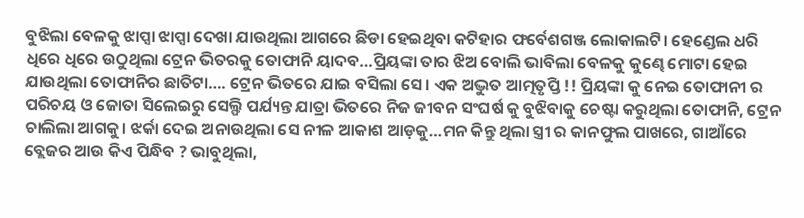ବୁଝିଲା ବେଳକୁ ଝାପ୍ସା ଝାପ୍ସା ଦେଖା ଯାଉଥିଲା ଆଗରେ ଛିଡା ହେଇଥିବା କଟିହାର ଫର୍ବେଶଗଞ୍ଜ ଲୋକାଲଟି। ହେଣ୍ଡେଲ ଧରି ଧିରେ ଧିରେ ଉଠୁଥିଲା ଟ୍ରେନ ଭିତରକୁ ତୋଫାନି ୟାଦବ…ପ୍ରିୟଙ୍କା ତାର ଝିଅ ବୋଲି ଭାବିଲା ବେଳକୁ କୁଣ୍ଢେ ମୋଟା ହେଇ ଯାଉଥିଲା ତୋଫାନିର ଛାତିଟା…. ଟ୍ରେନ ଭିତରେ ଯାଇ ବସିଲା ସେ। ଏକ ଅଦ୍ଭୁତ ଆତ୍ମତୃପ୍ତି !! ପ୍ରିୟଙ୍କା କୁ ନେଇ ତୋଫାନୀ ର ପରିଚୟ ଓ ଜୋତା ସିଲେଇରୁ ସେଲ୍ଫି ପର୍ଯ୍ୟନ୍ତ ଯାତ୍ରା ଭିତରେ ନିଜ ଜୀବନ ସଂଘର୍ଷ କୁ ବୁଝିବାକୁ ଚେଷ୍ଟା କରୁଥିଲା ତୋଫାନି, ଟ୍ରେନ ଚାଲିଲା ଆଗକୁ। ଝର୍କା ଦେଇ ଅନାଉଥିଲା ସେ ନୀଳ ଆକାଶ ଆଡ଼କୁ…ମନ କିନ୍ତୁ ଥିଲା ସ୍ତ୍ରୀ ର କାନଫୁଲ ପାଖରେ, ଗାଆଁରେ ବ୍ଲେଜର ଆଉ କିଏ ପିନ୍ଧିବ ? ଭାବୁଥିଲା,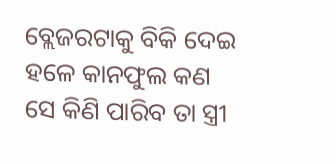ବ୍ଲେଜରଟାକୁ ବିକି ଦେଇ ହଳେ କାନଫୁଲ କଣ ସେ କିଣି ପାରିବ ତା ସ୍ତ୍ରୀ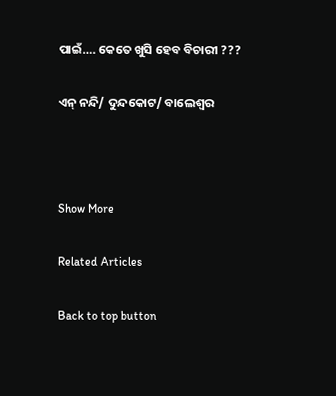ପାଇଁ…. କେତେ ଖୁସି ହେବ ବିଚାରୀ ???

ଏନ୍ ନନ୍ଦି/ ଦୁନ୍ଦକୋଟ/ ବାଲେଶ୍ଵର



Show More

Related Articles

Back to top button